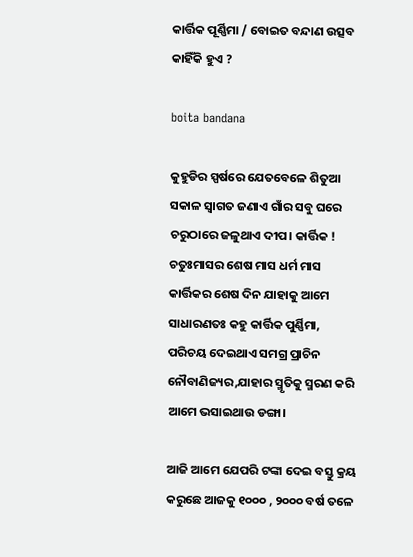କାର୍ତ୍ତିକ ପୂର୍ଣ୍ଣିମା / ବୋଇତ ବନ୍ଦାଣ ଉତ୍ସବ କାହିଁକି ହୁଏ ?

boita bandana

କୁହୁଡିର ସ୍ପର୍ଷରେ ଯେତବେଳେ ଶିତୁଆ ସକାଳ ସ୍ବାଗତ ଜଣାଏ ଗାଁର ସବୁ ଘରେ ଚରୁଠାରେ ଜଳୁଥାଏ ଦୀପ। କାର୍ତ୍ତିକ ! ଚତୁଃମାସର ଶେଷ ମାସ ଧର୍ମ ମାସ କାର୍ତ୍ତିକର ଶେଷ ଦିନ ଯାହାକୁ ଆମେ ସାଧାରଣତଃ କହୁ କାର୍ତ୍ତିକ ପୁର୍ଣ୍ଣିମା, ପରିଚୟ ଦେଇଥାଏ ସମଗ୍ର ପ୍ରାଚିନ ନୌବାଣିଜ୍ୟର,ଯାହାର ସ୍ମୃତିକୁ ସ୍ମରଣ କରି ଆମେ ଭସାଇଥାଉ ଡଙ୍ଗା।

ଆଜି ଆମେ ଯେପରି ଟଙ୍କା ଦେଇ ବସ୍ତୁ କ୍ରୟ କରୁଛେ ଆଜକୁ ୧୦୦୦ , ୨୦୦୦ ବର୍ଷ ତଳେ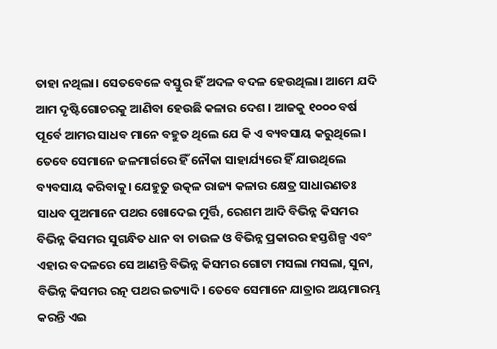ତାହା ନଥିଲା। ସେତବେଳେ ବସ୍ତୁର ହିଁ ଅଦଳ ବଦଳ ହେଉଥିଲା। ଆମେ ଯଦି ଆମ ଦୃଷ୍ଟିଗୋଚରକୁ ଆଣିବା ହେଉଛି କଳାର ଦେଶ । ଆଜକୁ ୧୦୦୦ ବର୍ଷ ପୂର୍ବେ ଆମର ସାଧବ ମାନେ ବହୁତ ଥିଲେ ଯେ କି ଏ ବ୍ୟବସାୟ କରୁଥିଲେ। ତେବେ ସେମାନେ ଜଳମାର୍ଗରେ ହିଁ ନୌକା ସାହାର୍ଯ୍ୟରେ ହିଁ ଯାଉଥିଲେ ବ୍ୟବସାୟ କରିବାକୁ। ଯେହୁତୁ ଉତ୍କଳ ରାଜ୍ୟ କଳାର କ୍ଷେତ୍ର ସାଧାରଣତଃ ସାଧବ ପୁଅମାନେ ପଥର ଖୋଦେଇ ମୁର୍ତ୍ତି, ରେଶମ ଆଦି ବିଭିନ୍ନ କିସମର ବିଭିନ୍ନ କିସମର ସୁଗନ୍ଧିତ ଧାନ ବା ଚାଉଳ ଓ ବିଭିନ୍ନ ପ୍ରକାରର ହସ୍ତଶିଳ୍ପ ଏବଂ ଏହାର ବଦଳରେ ସେ ଆଣନ୍ତି ବିଭିନ୍ନ କିସମର ଗୋଟା ମସଲା ମସଲା, ସୁନା, ବିଭିନ୍ନ କିସମର ରତ୍ନ ପଥର ଇତ୍ୟାଦି। ତେବେ ସେମାନେ ଯାତ୍ରାର ଅୟମାରମ୍ଭ କରନ୍ତି ଏଇ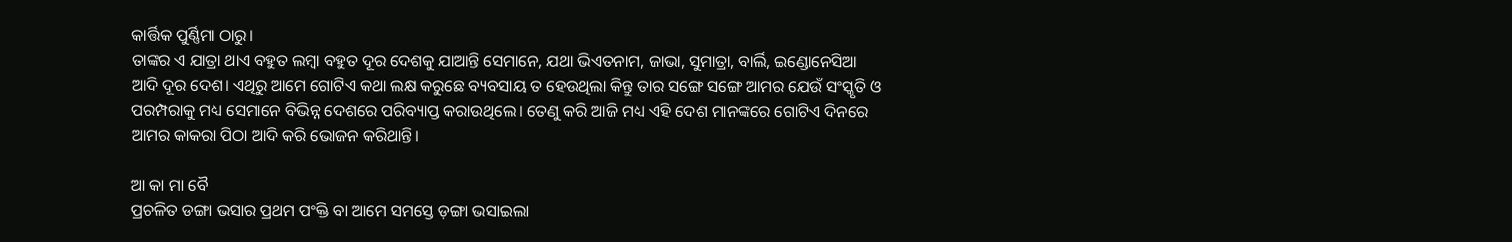କାର୍ତ୍ତିକ ପୁର୍ଣ୍ଣିମା ଠାରୁ।
ତାଙ୍କର ଏ ଯାତ୍ରା ଥାଏ ବହୁତ ଲମ୍ବା ବହୁତ ଦୂର ଦେଶକୁ ଯାଆନ୍ତି ସେମାନେ, ଯଥା ଭିଏତନାମ, ଜାଭା, ସୁମାତ୍ରା, ବାର୍ଲି, ଇଣ୍ଡୋନେସିଆ ଆଦି ଦୂର ଦେଶ। ଏଥିରୁ ଆମେ ଗୋଟିଏ କଥା ଲକ୍ଷ କରୁଛେ ବ୍ୟବସାୟ ତ ହେଉଥିଲା କିନ୍ତୁ ତାର ସଙ୍ଗେ ସଙ୍ଗେ ଆମର ଯେଉଁ ସଂସ୍କୃତି ଓ ପରମ୍ପରାକୁ ମଧ୍ୟ ସେମାନେ ବିଭିନ୍ନ ଦେଶରେ ପରିବ୍ୟାପ୍ତ କରାଉଥିଲେ। ତେଣୁ କରି ଆଜି ମଧ୍ୟ ଏହି ଦେଶ ମାନଙ୍କରେ ଗୋଟିଏ ଦିନରେ ଆମର କାକରା ପିଠା ଆଦି କରି ଭୋଜନ କରିଥାନ୍ତି।

ଆ କା ମା ବୈ
ପ୍ରଚଳିତ ଡଙ୍ଗା ଭସାର ପ୍ରଥମ ପଂକ୍ତି ବା ଆମେ ସମସ୍ତେ ଡ଼ଙ୍ଗା ଭସାଇଲା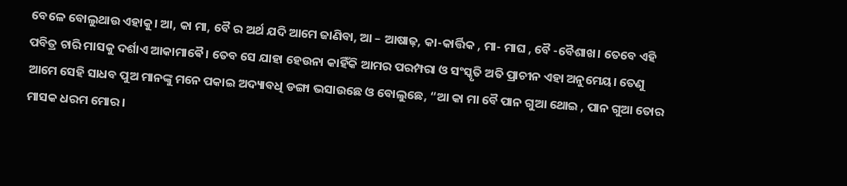ବେଳେ ବୋଲୁଥାଉ ଏହାକୁ। ଆ, କା ମା, ବୈ ର ଅର୍ଥ ଯଦି ଆମେ ଜାଣିବା, ଆ – ଆଷାଢ଼, କା-କାର୍ତ୍ତିକ , ମା- ମାଘ , ବୈ -ବୈଶାଖ। ତେବେ ଏହି ପବିତ୍ର ଚାରି ମାସକୁ ଦର୍ଶାଏ ଆକାମାଵୈ। ତେବ ସେ ଯାହା ହେଉନା କାହିଁକି ଆମର ପରମ୍ପରା ଓ ସଂସ୍କୃତି ଅତି ପ୍ରାଚୀନ ଏହା ଅନୁମେୟ। ତେଣୁ ଆମେ ସେହି ସାଧବ ପୁଅ ମାନଙ୍କୁ ମନେ ପକାଇ ଅଦ୍ୟାବଧି ଡଙ୍ଗା ଭସାଉଛେ ଓ ବୋଲୁଛେ, “ଆ କା ମା ବୈ ପାନ ଗୁଆ ଥୋଇ , ପାନ ଗୁଆ ତୋର ମାସକ ଧରମ ମୋର।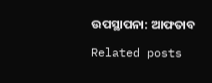ଉପସ୍ଥାପନା: ଆଫତାବ

Related posts